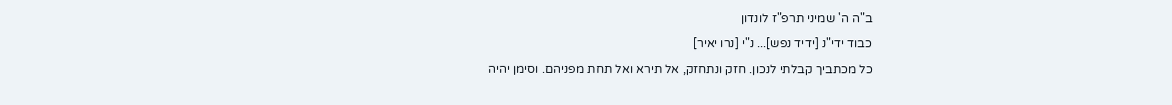ב"ה ה' שמיני תרפ"ז לונדון
כבוד ידי"נ [ידיד נפש]... נ"י [נרו יאיר]
כל מכתביך קבלתי לנכון. חזק ונתחזק, אל תירא ואל תחת מפניהם. וסימן יהיה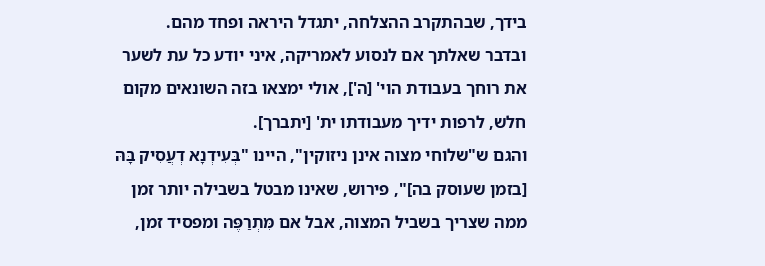בידך, שבהתקרב ההצלחה, יתגדל היראה ופחד מהם.
ובדבר שאלתך אם לנסוע לאמריקה, איני יודע כל עת לשער את רוחך בעבודת הוי' [ה'], אולי ימצאו בזה השונאים מקום חלש, לרפות ידיך מעבודתו ית' [יתברך].
והגם ש"שלוחי מצוה אינן ניזוקין", היינו "בְּעִידְנָא דְעֲסִיק בָּהּ [בזמן שעוסק בה]", פירוש, שאינו מבטל בשבילה יותר זמן ממה שצריך בשביל המצוה, אבל אם מִּתְרַפֶּה ומפסיד זמן,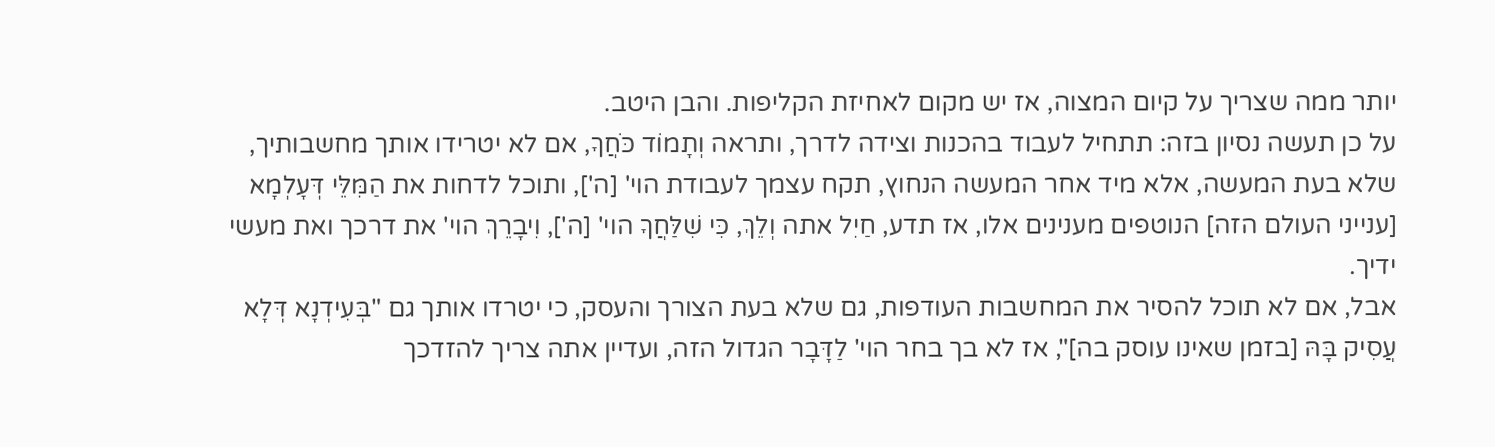יותר ממה שצריך על קיום המצוה, אז יש מקום לאחיזת הקליפות. והבן היטב.
על כן תעשה נסיון בזה: תתחיל לעבוד בהכנות וצידה לדרך, ותראה וְתָמוֹד כֹּחֲךָ, אם לא יטרידו אותך מחשבותיך, שלא בעת המעשה, אלא מיד אחר המעשה הנחוץ, תקח עצמך לעבודת הוי' [ה'], ותוכל לדחות את הַמִּלֵּי דְּעָלְמָא [ענייני העולם הזה] הנוטפים מענינים אלו, אז תדע, חַיִל אתה וְלֵךְ, כִּי שִׁלַּחֲךָ הוי' [ה'], וִיבָרֵךְ הוי' את דרכך ואת מעשי ידיך.
אבל, אם לא תוכל להסיר את המחשבות העודפות, גם שלא בעת הצורך והעסק, כי יטרדו אותך גם "בְּעִידְנָא דְּלָא עֲסִיק בָּהּ [בזמן שאינו עוסק בה]", אז לא בך בחר הוי' לַדָּבָר הגדול הזה, ועדיין אתה צריך להזדכך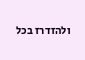ולהזדרז בכל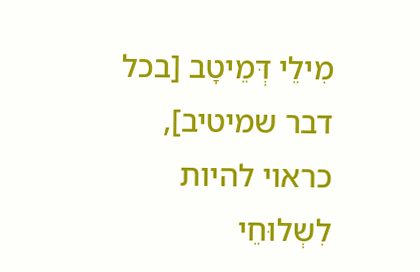מִילֵי דְּמֵיטָב [בכל דבר שמיטיב], כראוי להיות לִשְלוּחֵי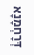דְּרָחְמָנָא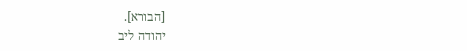[הבורא].
יהודה ליב